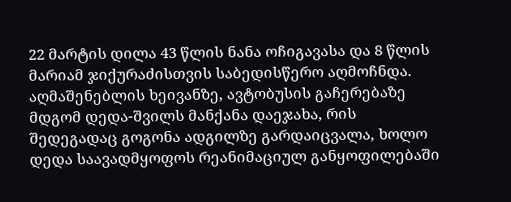22 მარტის დილა 43 წლის ნანა ოჩიგავასა და 8 წლის მარიამ ჯიქურაძისთვის საბედისწერო აღმოჩნდა. აღმაშენებლის ხეივანზე, ავტობუსის გაჩერებაზე მდგომ დედა-შვილს მანქანა დაეჯახა, რის შედეგადაც გოგონა ადგილზე გარდაიცვალა, ხოლო დედა საავადმყოფოს რეანიმაციულ განყოფილებაში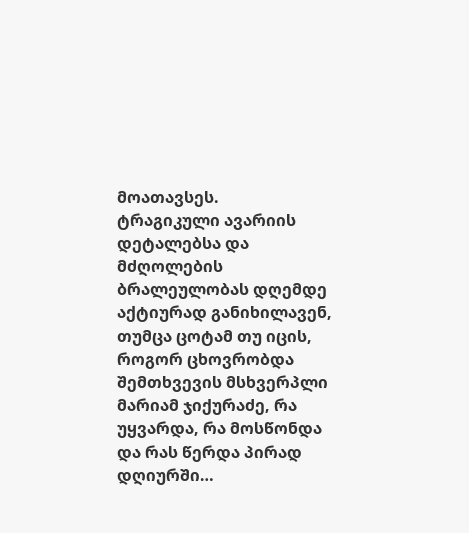მოათავსეს.
ტრაგიკული ავარიის დეტალებსა და მძღოლების ბრალეულობას დღემდე აქტიურად განიხილავენ, თუმცა ცოტამ თუ იცის, როგორ ცხოვრობდა შემთხვევის მსხვერპლი მარიამ ჯიქურაძე, რა უყვარდა, რა მოსწონდა და რას წერდა პირად დღიურში…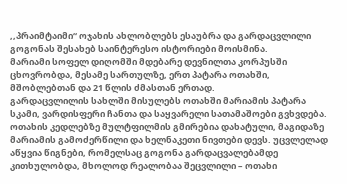,,პრაიმტაიმი“ ოჯახის ახლობლებს ესაუბრა და გარდაცვლილი გოგონას შესახებ საინტერესო ისტორიები მოისმინა.
მარიამი სოფელ დიღომში მდებარე დევნილთა კორპუსში ცხოვრობდა, მესამე სართულზე, ერთ პატარა ოთახში, მშობლებთან და 21 წლის ძმასთან ერთად.
გარდაცვლილის სახლში მისულებს ოთახში მარიამის პატარა სკამი, ვარდისფერი ჩანთა და საყვარელი სათამაშოები გვხვდება. ოთახის კედლებზე მულტფილმის გმირებია დახატული, მაგიდაზე მარიამის გამოძერწილი და ხელნაკეთი ნივთები დევს. უცვლელად აწყვია წიგნები, რომელსაც გოგონა გარდაცვალებამდე კითხულობდა, მხოლოდ რეალობაა შეცვლილი – ოთახი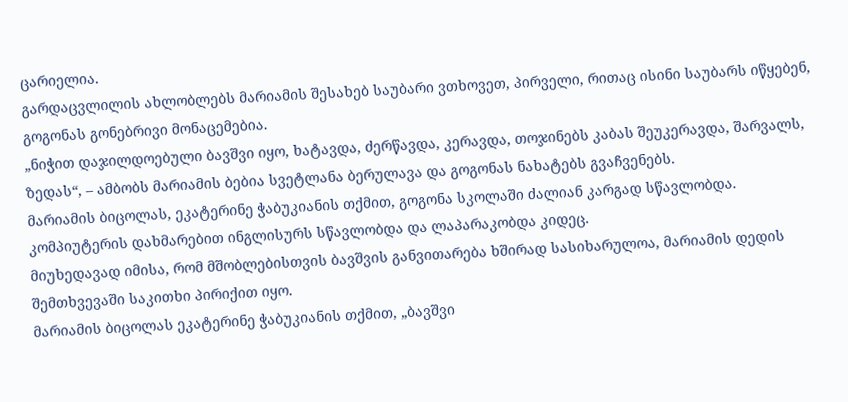ცარიელია.
გარდაცვლილის ახლობლებს მარიამის შესახებ საუბარი ვთხოვეთ, პირველი, რითაც ისინი საუბარს იწყებენ, გოგონას გონებრივი მონაცემებია.
„ნიჭით დაჯილდოებული ბავშვი იყო, ხატავდა, ძერწავდა, კერავდა, თოჯინებს კაბას შეუკერავდა, შარვალს, ზედას“, – ამბობს მარიამის ბებია სვეტლანა ბერულავა და გოგონას ნახატებს გვაჩვენებს.
მარიამის ბიცოლას, ეკატერინე ჭაბუკიანის თქმით, გოგონა სკოლაში ძალიან კარგად სწავლობდა. კომპიუტერის დახმარებით ინგლისურს სწავლობდა და ლაპარაკობდა კიდეც.
მიუხედავად იმისა, რომ მშობლებისთვის ბავშვის განვითარება ხშირად სასიხარულოა, მარიამის დედის შემთხვევაში საკითხი პირიქით იყო.
მარიამის ბიცოლას ეკატერინე ჭაბუკიანის თქმით, „ბავშვი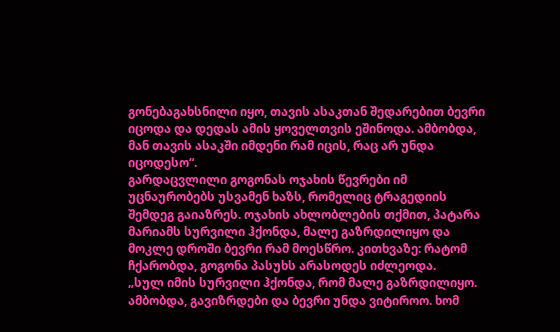გონებაგახსნილი იყო, თავის ასაკთან შედარებით ბევრი იცოდა და დედას ამის ყოველთვის ეშინოდა. ამბობდა, მან თავის ასაკში იმდენი რამ იცის, რაც არ უნდა იცოდესო“.
გარდაცვლილი გოგონას ოჯახის წევრები იმ უცნაურობებს უსვამენ ხაზს, რომელიც ტრაგედიის შემდეგ გაიაზრეს. ოჯახის ახლობლების თქმით, პატარა მარიამს სურვილი ჰქონდა, მალე გაზრდილიყო და მოკლე დროში ბევრი რამ მოესწრო. კითხვაზე: რატომ ჩქარობდა, გოგონა პასუხს არასოდეს იძლეოდა.
„სულ იმის სურვილი ჰქონდა, რომ მალე გაზრდილიყო. ამბობდა, გავიზრდები და ბევრი უნდა ვიტიროო. ხომ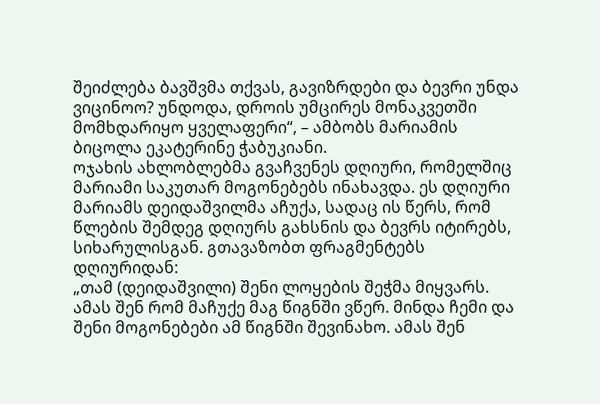შეიძლება ბავშვმა თქვას, გავიზრდები და ბევრი უნდა ვიცინოო? უნდოდა, დროის უმცირეს მონაკვეთში მომხდარიყო ყველაფერი“, – ამბობს მარიამის ბიცოლა ეკატერინე ჭაბუკიანი.
ოჯახის ახლობლებმა გვაჩვენეს დღიური, რომელშიც მარიამი საკუთარ მოგონებებს ინახავდა. ეს დღიური მარიამს დეიდაშვილმა აჩუქა, სადაც ის წერს, რომ წლების შემდეგ დღიურს გახსნის და ბევრს იტირებს, სიხარულისგან. გთავაზობთ ფრაგმენტებს დღიურიდან:
„თამ (დეიდაშვილი) შენი ლოყების შეჭმა მიყვარს. ამას შენ რომ მაჩუქე მაგ წიგნში ვწერ. მინდა ჩემი და შენი მოგონებები ამ წიგნში შევინახო. ამას შენ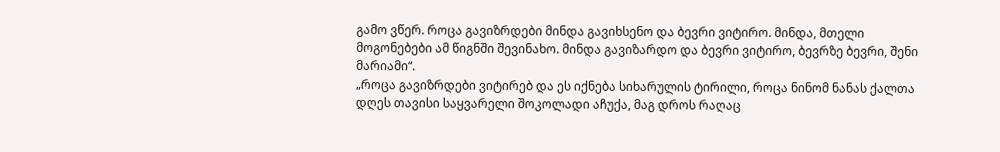გამო ვწერ. როცა გავიზრდები მინდა გავიხსენო და ბევრი ვიტირო. მინდა, მთელი მოგონებები ამ წიგნში შევინახო. მინდა გავიზარდო და ბევრი ვიტირო, ბევრზე ბევრი, შენი მარიამი“.
„როცა გავიზრდები ვიტირებ და ეს იქნება სიხარულის ტირილი, როცა ნინომ ნანას ქალთა დღეს თავისი საყვარელი შოკოლადი აჩუქა, მაგ დროს რაღაც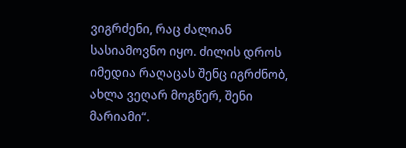ვიგრძენი, რაც ძალიან სასიამოვნო იყო. ძილის დროს იმედია რაღაცას შენც იგრძნობ, ახლა ვეღარ მოგწერ, შენი მარიამი“.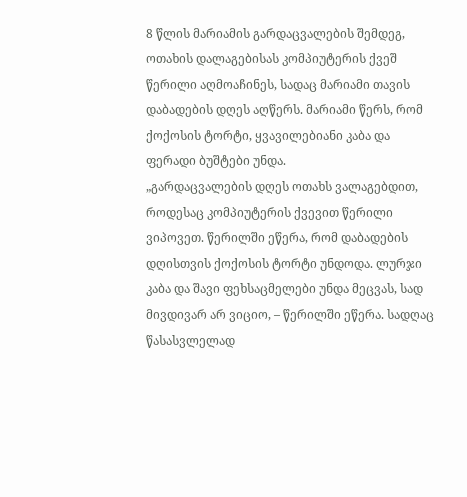8 წლის მარიამის გარდაცვალების შემდეგ, ოთახის დალაგებისას კომპიუტერის ქვეშ წერილი აღმოაჩინეს, სადაც მარიამი თავის დაბადების დღეს აღწერს. მარიამი წერს, რომ ქოქოსის ტორტი, ყვავილებიანი კაბა და ფერადი ბუშტები უნდა.
„გარდაცვალების დღეს ოთახს ვალაგებდით, როდესაც კომპიუტერის ქვევით წერილი ვიპოვეთ. წერილში ეწერა, რომ დაბადების დღისთვის ქოქოსის ტორტი უნდოდა. ლურჯი კაბა და შავი ფეხსაცმელები უნდა მეცვას, სად მივდივარ არ ვიციო, – წერილში ეწერა. სადღაც წასასვლელად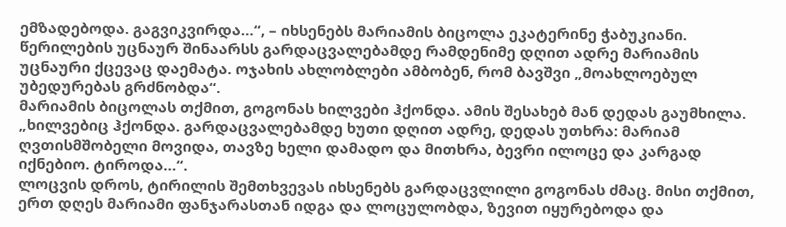ემზადებოდა. გაგვიკვირდა…“, – იხსენებს მარიამის ბიცოლა ეკატერინე ჭაბუკიანი.
წერილების უცნაურ შინაარსს გარდაცვალებამდე რამდენიმე დღით ადრე მარიამის უცნაური ქცევაც დაემატა. ოჯახის ახლობლები ამბობენ, რომ ბავშვი „მოახლოებულ უბედურებას გრძნობდა“.
მარიამის ბიცოლას თქმით, გოგონას ხილვები ჰქონდა. ამის შესახებ მან დედას გაუმხილა.
„ხილვებიც ჰქონდა. გარდაცვალებამდე ხუთი დღით ადრე, დედას უთხრა: მარიამ ღვთისმშობელი მოვიდა, თავზე ხელი დამადო და მითხრა, ბევრი ილოცე და კარგად იქნებიო. ტიროდა…“.
ლოცვის დროს, ტირილის შემთხვევას იხსენებს გარდაცვლილი გოგონას ძმაც. მისი თქმით, ერთ დღეს მარიამი ფანჯარასთან იდგა და ლოცულობდა, ზევით იყურებოდა და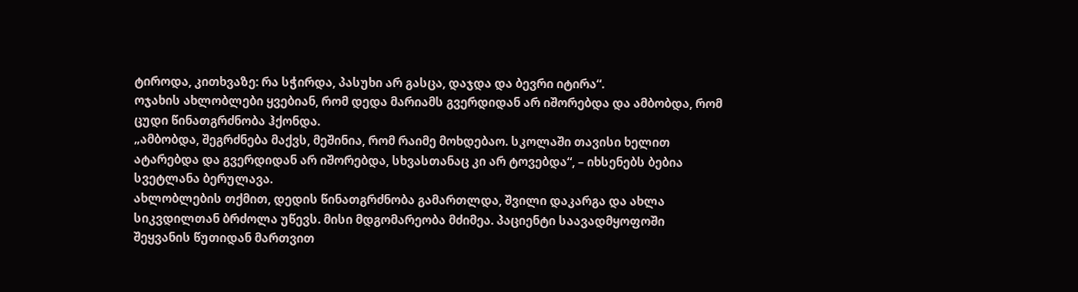ტიროდა, კითხვაზე: რა სჭირდა, პასუხი არ გასცა, დაჯდა და ბევრი იტირა“.
ოჯახის ახლობლები ყვებიან, რომ დედა მარიამს გვერდიდან არ იშორებდა და ამბობდა, რომ ცუდი წინათგრძნობა ჰქონდა.
„ამბობდა, შეგრძნება მაქვს, მეშინია, რომ რაიმე მოხდებაო. სკოლაში თავისი ხელით ატარებდა და გვერდიდან არ იშორებდა, სხვასთანაც კი არ ტოვებდა“, – იხსენებს ბებია სვეტლანა ბერულავა.
ახლობლების თქმით, დედის წინათგრძნობა გამართლდა, შვილი დაკარგა და ახლა სიკვდილთან ბრძოლა უწევს. მისი მდგომარეობა მძიმეა. პაციენტი საავადმყოფოში შეყვანის წუთიდან მართვით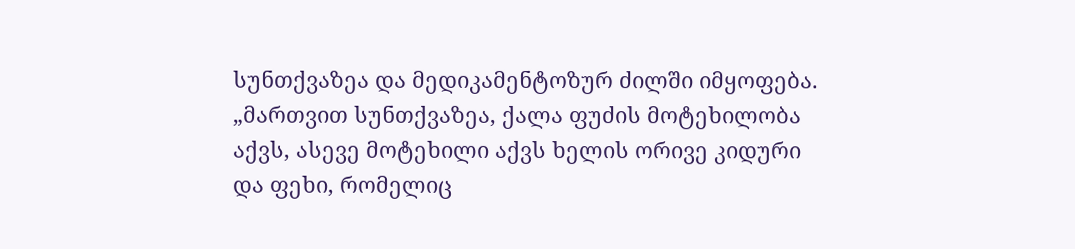სუნთქვაზეა და მედიკამენტოზურ ძილში იმყოფება.
„მართვით სუნთქვაზეა, ქალა ფუძის მოტეხილობა აქვს, ასევე მოტეხილი აქვს ხელის ორივე კიდური და ფეხი, რომელიც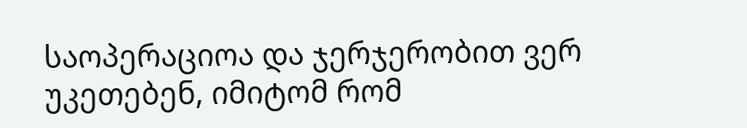საოპერაციოა და ჯერჯერობით ვერ უკეთებენ, იმიტომ რომ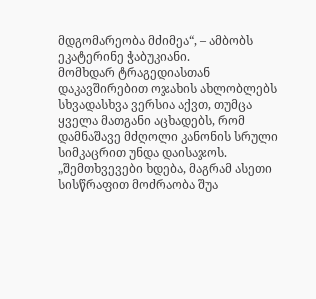მდგომარეობა მძიმეა“, – ამბობს ეკატერინე ჭაბუკიანი.
მომხდარ ტრაგედიასთან დაკავშირებით ოჯახის ახლობლებს სხვადასხვა ვერსია აქვთ, თუმცა ყველა მათგანი აცხადებს, რომ დამნაშავე მძღოლი კანონის სრული სიმკაცრით უნდა დაისაჯოს.
„შემთხვევები ხდება, მაგრამ ასეთი სისწრაფით მოძრაობა შუა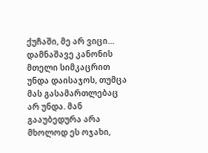ქუჩაში, მე არ ვიცი… დამნაშავე კანონის მთელი სიმკაცრით უნდა დაისაჯოს, თუმცა მას გასამართლებაც არ უნდა. მან გააუბედურა არა მხოლოდ ეს ოჯახი,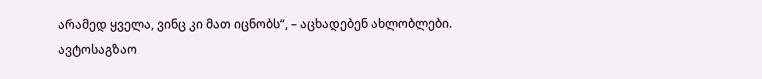არამედ ყველა, ვინც კი მათ იცნობს“, – აცხადებენ ახლობლები.
ავტოსაგზაო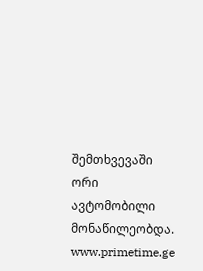შემთხვევაში ორი ავტომობილი მონაწილეობდა.
www.primetime.ge